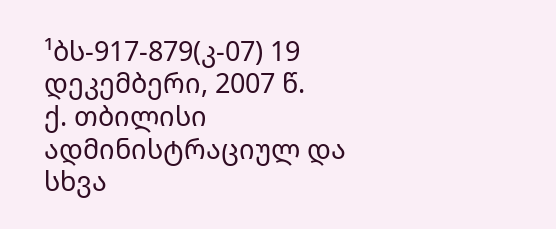¹ბს-917-879(კ-07) 19 დეკემბერი, 2007 წ.
ქ. თბილისი
ადმინისტრაციულ და სხვა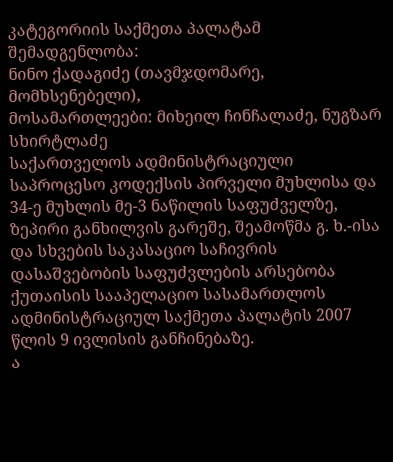კატეგორიის საქმეთა პალატამ
შემადგენლობა:
ნინო ქადაგიძე (თავმჯდომარე, მომხსენებელი),
მოსამართლეები: მიხეილ ჩინჩალაძე, ნუგზარ სხირტლაძე
საქართველოს ადმინისტრაციული საპროცესო კოდექსის პირველი მუხლისა და 34-ე მუხლის მე-3 ნაწილის საფუძველზე, ზეპირი განხილვის გარეშე, შეამოწმა გ. ხ.-ისა და სხვების საკასაციო საჩივრის დასაშვებობის საფუძვლების არსებობა ქუთაისის სააპელაციო სასამართლოს ადმინისტრაციულ საქმეთა პალატის 2007 წლის 9 ივლისის განჩინებაზე.
ა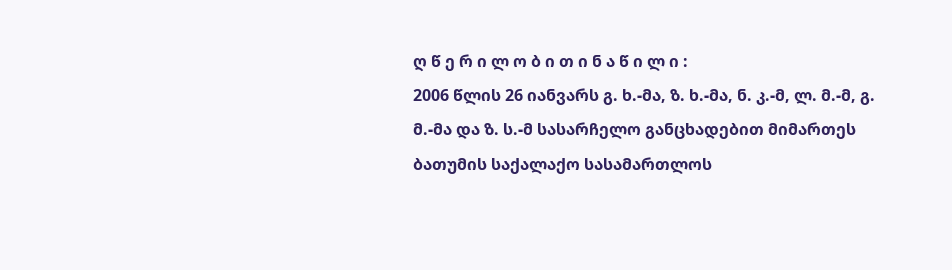ღ წ ე რ ი ლ ო ბ ი თ ი ნ ა წ ი ლ ი :
2006 წლის 26 იანვარს გ. ხ.-მა, ზ. ხ.-მა, ნ. კ.-მ, ლ. მ.-მ, გ. მ.-მა და ზ. ს.-მ სასარჩელო განცხადებით მიმართეს ბათუმის საქალაქო სასამართლოს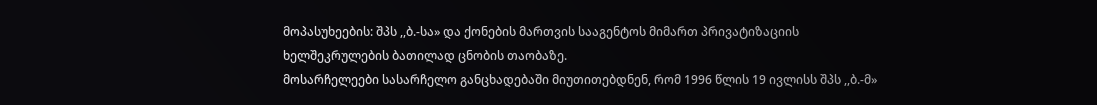მოპასუხეების: შპს ,,ბ.-სა» და ქონების მართვის სააგენტოს მიმართ პრივატიზაციის ხელშეკრულების ბათილად ცნობის თაობაზე.
მოსარჩელეები სასარჩელო განცხადებაში მიუთითებდნენ, რომ 1996 წლის 19 ივლისს შპს ,,ბ.-მ»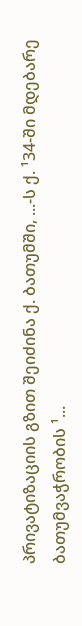პრივატიზაციის გზით შეიძინა ქ. ბათუმში, ...-ს ქ. ¹34-ში მდებარე ბათუმვაჭრობის ¹...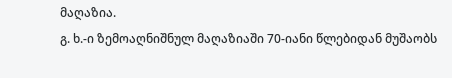მაღაზია.
გ. ხ.-ი ზემოაღნიშნულ მაღაზიაში 70-იანი წლებიდან მუშაობს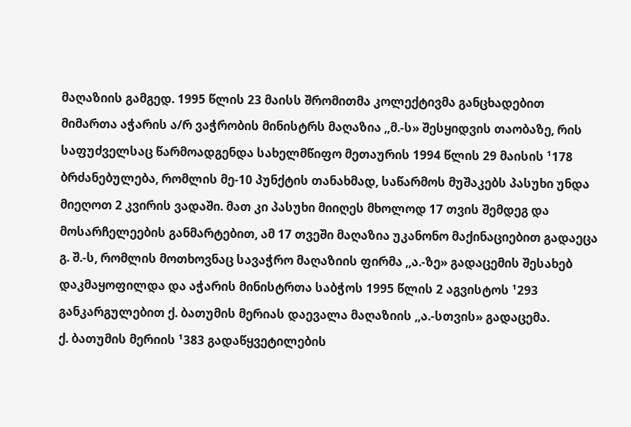მაღაზიის გამგედ. 1995 წლის 23 მაისს შრომითმა კოლექტივმა განცხადებით მიმართა აჭარის ა/რ ვაჭრობის მინისტრს მაღაზია ,,მ.-ს» შესყიდვის თაობაზე, რის საფუძველსაც წარმოადგენდა სახელმწიფო მეთაურის 1994 წლის 29 მაისის ¹178 ბრძანებულება, რომლის მე-10 პუნქტის თანახმად, საწარმოს მუშაკებს პასუხი უნდა მიეღოთ 2 კვირის ვადაში. მათ კი პასუხი მიიღეს მხოლოდ 17 თვის შემდეგ და მოსარჩელეების განმარტებით, ამ 17 თვეში მაღაზია უკანონო მაქინაციებით გადაეცა გ. შ.-ს, რომლის მოთხოვნაც სავაჭრო მაღაზიის ფირმა ,,ა.-ზე» გადაცემის შესახებ დაკმაყოფილდა და აჭარის მინისტრთა საბჭოს 1995 წლის 2 აგვისტოს ¹293 განკარგულებით ქ. ბათუმის მერიას დაევალა მაღაზიის ,,ა.-სთვის» გადაცემა.
ქ. ბათუმის მერიის ¹383 გადაწყვეტილების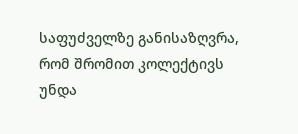საფუძველზე განისაზღვრა, რომ შრომით კოლექტივს უნდა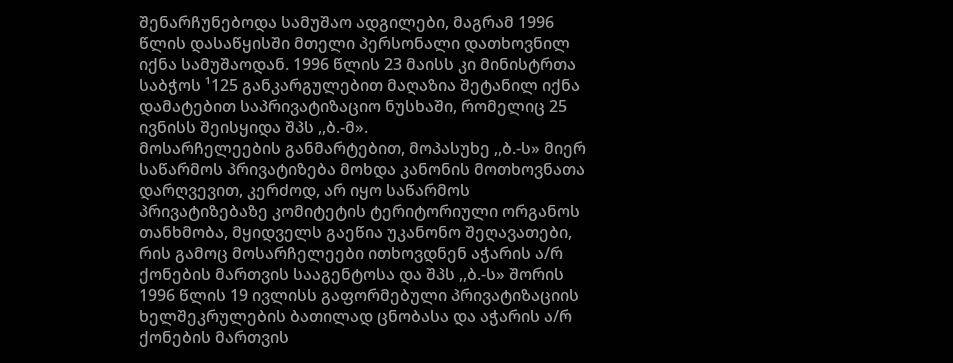შენარჩუნებოდა სამუშაო ადგილები, მაგრამ 1996 წლის დასაწყისში მთელი პერსონალი დათხოვნილ იქნა სამუშაოდან. 1996 წლის 23 მაისს კი მინისტრთა საბჭოს ¹125 განკარგულებით მაღაზია შეტანილ იქნა დამატებით საპრივატიზაციო ნუსხაში, რომელიც 25 ივნისს შეისყიდა შპს ,,ბ.-მ».
მოსარჩელეების განმარტებით, მოპასუხე ,,ბ.-ს» მიერ საწარმოს პრივატიზება მოხდა კანონის მოთხოვნათა დარღვევით, კერძოდ, არ იყო საწარმოს პრივატიზებაზე კომიტეტის ტერიტორიული ორგანოს თანხმობა, მყიდველს გაეწია უკანონო შეღავათები, რის გამოც მოსარჩელეები ითხოვდნენ აჭარის ა/რ ქონების მართვის სააგენტოსა და შპს ,,ბ.-ს» შორის 1996 წლის 19 ივლისს გაფორმებული პრივატიზაციის ხელშეკრულების ბათილად ცნობასა და აჭარის ა/რ ქონების მართვის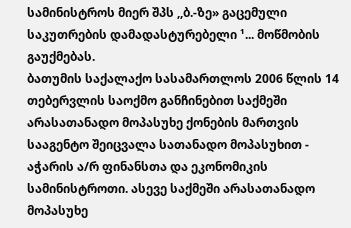სამინისტროს მიერ შპს ,,ბ.-ზე» გაცემული საკუთრების დამადასტურებელი ¹... მოწმობის გაუქმებას.
ბათუმის საქალაქო სასამართლოს 2006 წლის 14 თებერვლის საოქმო განჩინებით საქმეში არასათანადო მოპასუხე ქონების მართვის სააგენტო შეიცვალა სათანადო მოპასუხით - აჭარის ა/რ ფინანსთა და ეკონომიკის სამინისტროთი. ასევე საქმეში არასათანადო მოპასუხე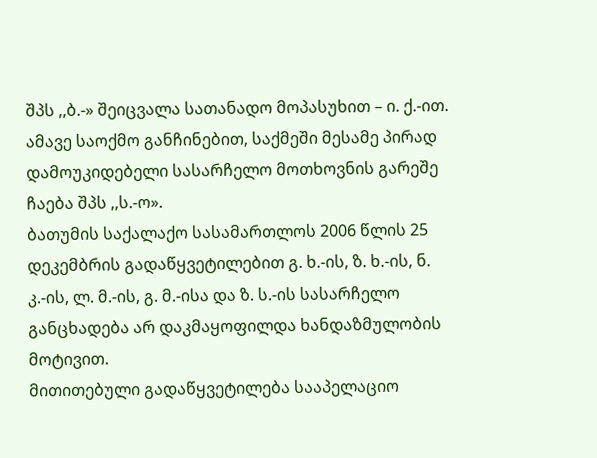შპს ,,ბ.-» შეიცვალა სათანადო მოპასუხით – ი. ქ.-ით. ამავე საოქმო განჩინებით, საქმეში მესამე პირად დამოუკიდებელი სასარჩელო მოთხოვნის გარეშე ჩაება შპს ,,ს.-ო».
ბათუმის საქალაქო სასამართლოს 2006 წლის 25 დეკემბრის გადაწყვეტილებით გ. ხ.-ის, ზ. ხ.-ის, ნ. კ.-ის, ლ. მ.-ის, გ. მ.-ისა და ზ. ს.-ის სასარჩელო განცხადება არ დაკმაყოფილდა ხანდაზმულობის მოტივით.
მითითებული გადაწყვეტილება სააპელაციო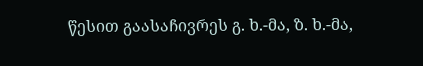წესით გაასაჩივრეს გ. ხ.-მა, ზ. ხ.-მა,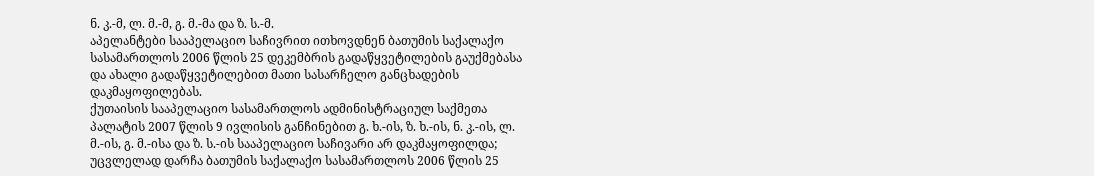ნ. კ.-მ, ლ. მ.-მ, გ. მ.-მა და ზ. ს.-მ.
აპელანტები სააპელაციო საჩივრით ითხოვდნენ ბათუმის საქალაქო სასამართლოს 2006 წლის 25 დეკემბრის გადაწყვეტილების გაუქმებასა და ახალი გადაწყვეტილებით მათი სასარჩელო განცხადების დაკმაყოფილებას.
ქუთაისის სააპელაციო სასამართლოს ადმინისტრაციულ საქმეთა პალატის 2007 წლის 9 ივლისის განჩინებით გ. ხ.-ის, ზ. ხ.-ის, ნ. კ.-ის, ლ. მ.-ის, გ. მ.-ისა და ზ. ს.-ის სააპელაციო საჩივარი არ დაკმაყოფილდა; უცვლელად დარჩა ბათუმის საქალაქო სასამართლოს 2006 წლის 25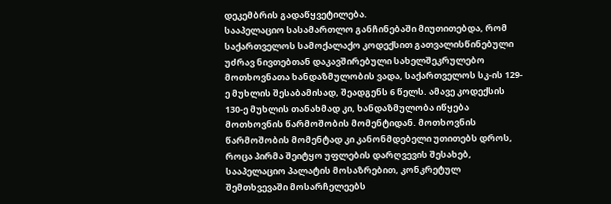დეკემბრის გადაწყვეტილება.
სააპელაციო სასამართლო განჩინებაში მიუთითებდა, რომ საქართველოს სამოქალაქო კოდექსით გათვალისწინებული უძრავ ნივთებთან დაკავშირებული სახელშეკრულებო მოთხოვნათა ხანდაზმულობის ვადა, საქართველოს სკ-ის 129-ე მუხლის შესაბამისად, შეადგენს 6 წელს. ამავე კოდექსის 130-ე მუხლის თანახმად კი, ხანდაზმულობა იწყება მოთხოვნის წარმოშობის მომენტიდან. მოთხოვნის წარმოშობის მომენტად კი კანონმდებელი უთითებს დროს, როცა პირმა შეიტყო უფლების დარღვევის შესახებ, სააპელაციო პალატის მოსაზრებით, კონკრეტულ შემთხვევაში მოსარჩელეებს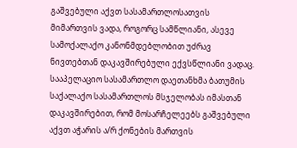გაშვებული აქვთ სასამართლოსათვის მიმართვის ვადა, როგორც სამწლიანი, ასევე სამოქალაქო კანონმდებლობით უძრავ ნივთებთან დაკავშირებული ექვსწლიანი ვადაც.
სააპელაციო სასამართლო დაეთანხმა ბათუმის საქალაქო სასამართლოს მსჯელობას იმასთან დაკავშირებით, რომ მოსარჩელეებს გაშვებული აქვთ აჭარის ა/რ ქონების მართვის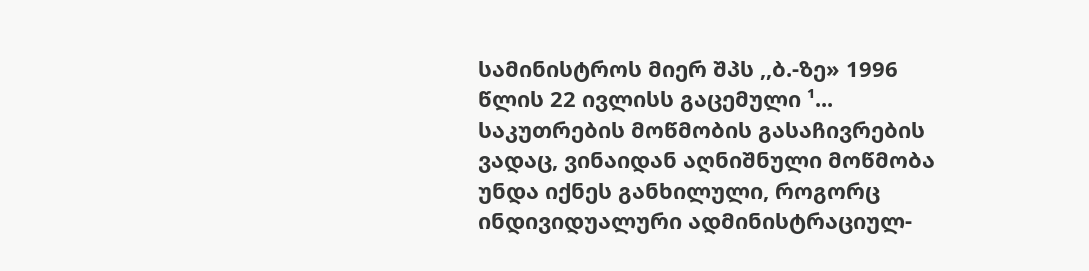სამინისტროს მიერ შპს ,,ბ.-ზე» 1996 წლის 22 ივლისს გაცემული ¹... საკუთრების მოწმობის გასაჩივრების ვადაც, ვინაიდან აღნიშნული მოწმობა უნდა იქნეს განხილული, როგორც ინდივიდუალური ადმინისტრაციულ-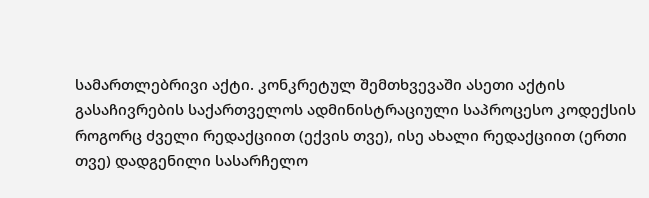სამართლებრივი აქტი. კონკრეტულ შემთხვევაში ასეთი აქტის გასაჩივრების საქართველოს ადმინისტრაციული საპროცესო კოდექსის როგორც ძველი რედაქციით (ექვის თვე), ისე ახალი რედაქციით (ერთი თვე) დადგენილი სასარჩელო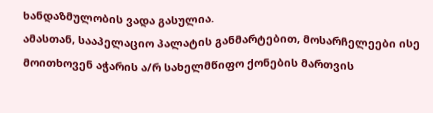ხანდაზმულობის ვადა გასულია.
ამასთან, სააპელაციო პალატის განმარტებით, მოსარჩელეები ისე მოითხოვენ აჭარის ა/რ სახელმწიფო ქონების მართვის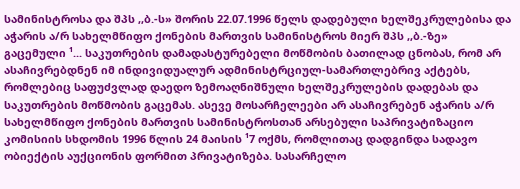სამინისტროსა და შპს ,,ბ.-ს» შორის 22.07.1996 წელს დადებული ხელშეკრულებისა და აჭარის ა/რ სახელმწიფო ქონების მართვის სამინისტროს მიერ შპს ,,ბ.-ზე» გაცემული ¹... საკუთრების დამადასტურებელი მოწმობის ბათილად ცნობას, რომ არ ასაჩივრებდნენ იმ ინდივიდუალურ ადმინისტრციულ-სამართლებრივ აქტებს, რომლებიც საფუძვლად დაედო ზემოაღნიშნული ხელშეკრულების დადებას და საკუთრების მოწმობის გაცემას. ასევე მოსარჩელეები არ ასაჩივრებენ აჭარის ა/რ სახელმწიფო ქონების მართვის სამინისტროსთან არსებული საპრივატიზაციო კომისიის სხდომის 1996 წლის 24 მაისის ¹7 ოქმს, რომლითაც დადგინდა სადავო ობიექტის აუქციონის ფორმით პრივატიზება. სასარჩელო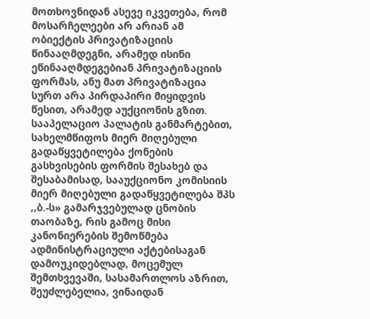მოთხოვნიდან ასევე იკვეთება, რომ მოსარჩელეები არ არიან ამ ობიექტის პრივატიზაციის წინააღმდეგნი, არამედ ისინი ეწინააღმდეგებიან პრივატიზაციის ფორმას, ანუ მათ პრივატიზაცია სურთ არა პირდაპირი მიყიდვის წესით, არამედ აუქციონის გზით. სააპელაციო პალატის განმარტებით, სახელმწიფოს მიერ მიღებული გადაწყვეტილება ქონების გასხვისების ფორმის შესახებ და შესაბამისად, სააუქციონო კომისიის მიერ მიღებული გადაწყვეტილება შპს ,,ბ.-ს» გამარჯვებულად ცნობის თაობაზე, რის გამოც მისი კანონიერების შემოწმება ადმინისტრაციული აქტებისაგან დამოუკიდებლად, მოცემულ შემთხვევაში, სასამართლოს აზრით, შეუძლებელია, ვინაიდან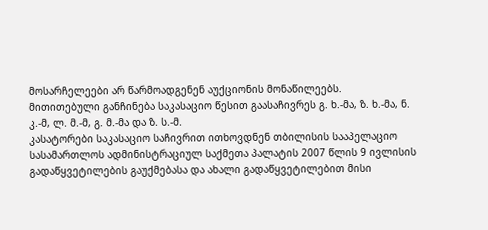მოსარჩელეები არ წარმოადგენენ აუქციონის მონაწილეებს.
მითითებული განჩინება საკასაციო წესით გაასაჩივრეს გ. ხ.-მა, ზ. ხ.-მა, ნ. კ.-მ, ლ. მ.-მ, გ. მ.-მა და ზ. ს.-მ.
კასატორები საკასაციო საჩივრით ითხოვდნენ თბილისის სააპელაციო სასამართლოს ადმინისტრაციულ საქმეთა პალატის 2007 წლის 9 ივლისის გადაწყვეტილების გაუქმებასა და ახალი გადაწყვეტილებით მისი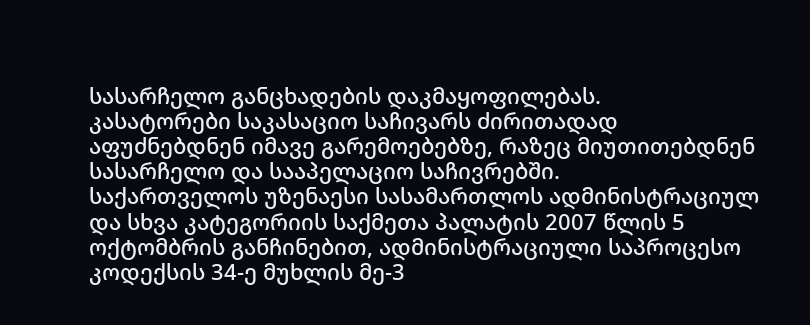სასარჩელო განცხადების დაკმაყოფილებას.
კასატორები საკასაციო საჩივარს ძირითადად აფუძნებდნენ იმავე გარემოებებზე, რაზეც მიუთითებდნენ სასარჩელო და სააპელაციო საჩივრებში.
საქართველოს უზენაესი სასამართლოს ადმინისტრაციულ და სხვა კატეგორიის საქმეთა პალატის 2007 წლის 5 ოქტომბრის განჩინებით, ადმინისტრაციული საპროცესო კოდექსის 34-ე მუხლის მე-3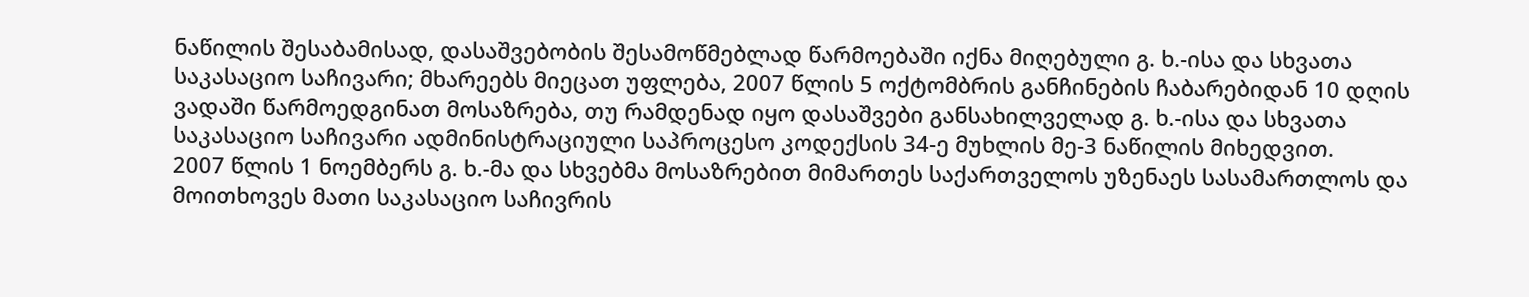ნაწილის შესაბამისად, დასაშვებობის შესამოწმებლად წარმოებაში იქნა მიღებული გ. ხ.-ისა და სხვათა საკასაციო საჩივარი; მხარეებს მიეცათ უფლება, 2007 წლის 5 ოქტომბრის განჩინების ჩაბარებიდან 10 დღის ვადაში წარმოედგინათ მოსაზრება, თუ რამდენად იყო დასაშვები განსახილველად გ. ხ.-ისა და სხვათა საკასაციო საჩივარი ადმინისტრაციული საპროცესო კოდექსის 34-ე მუხლის მე-3 ნაწილის მიხედვით.
2007 წლის 1 ნოემბერს გ. ხ.-მა და სხვებმა მოსაზრებით მიმართეს საქართველოს უზენაეს სასამართლოს და მოითხოვეს მათი საკასაციო საჩივრის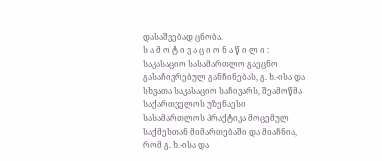დასაშვებად ცნობა.
ს ა მ ო ტ ი ვ ა ც ი ო ნ ა წ ი ლ ი :
საკასაციო სასამართლო გაეცნო გასაჩივრებულ განჩინებას, გ. ხ.-ისა და სხვათა საკასაციო საჩივარს, შეამოწმა საქართველოს უზენაესი სასამართლოს პრაქტიკა მოცემულ საქმესთან მიმართებაში და მიაჩნია, რომ გ. ხ.-ისა და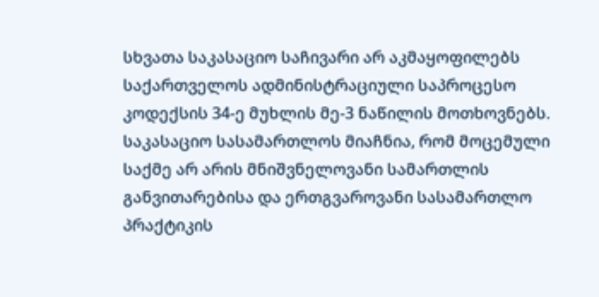სხვათა საკასაციო საჩივარი არ აკმაყოფილებს საქართველოს ადმინისტრაციული საპროცესო კოდექსის 34-ე მუხლის მე-3 ნაწილის მოთხოვნებს.
საკასაციო სასამართლოს მიაჩნია, რომ მოცემული საქმე არ არის მნიშვნელოვანი სამართლის განვითარებისა და ერთგვაროვანი სასამართლო პრაქტიკის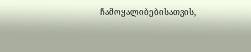ჩამოყალიბებისათვის,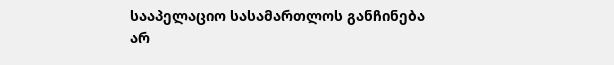სააპელაციო სასამართლოს განჩინება არ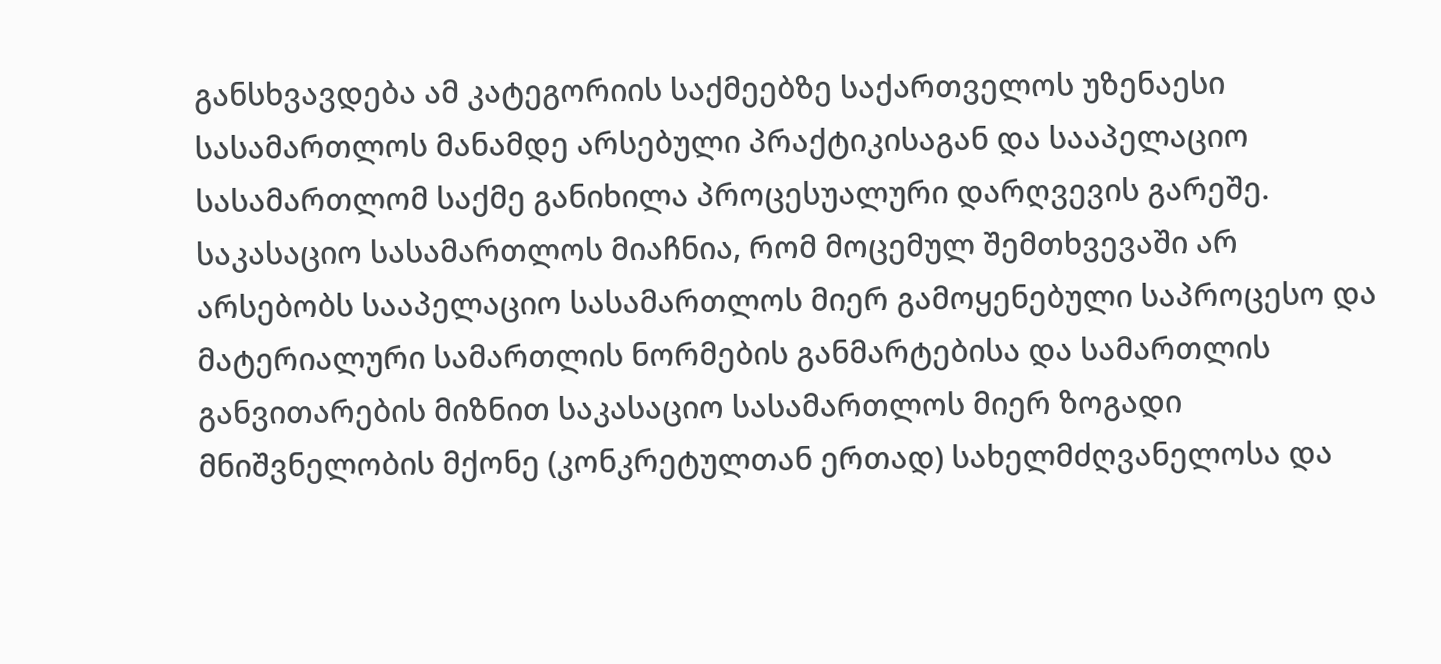განსხვავდება ამ კატეგორიის საქმეებზე საქართველოს უზენაესი სასამართლოს მანამდე არსებული პრაქტიკისაგან და სააპელაციო სასამართლომ საქმე განიხილა პროცესუალური დარღვევის გარეშე.
საკასაციო სასამართლოს მიაჩნია, რომ მოცემულ შემთხვევაში არ არსებობს სააპელაციო სასამართლოს მიერ გამოყენებული საპროცესო და მატერიალური სამართლის ნორმების განმარტებისა და სამართლის განვითარების მიზნით საკასაციო სასამართლოს მიერ ზოგადი მნიშვნელობის მქონე (კონკრეტულთან ერთად) სახელმძღვანელოსა და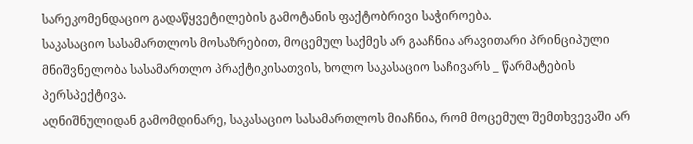სარეკომენდაციო გადაწყვეტილების გამოტანის ფაქტობრივი საჭიროება.
საკასაციო სასამართლოს მოსაზრებით, მოცემულ საქმეს არ გააჩნია არავითარი პრინციპული მნიშვნელობა სასამართლო პრაქტიკისათვის, ხოლო საკასაციო საჩივარს _ წარმატების პერსპექტივა.
აღნიშნულიდან გამომდინარე, საკასაციო სასამართლოს მიაჩნია, რომ მოცემულ შემთხვევაში არ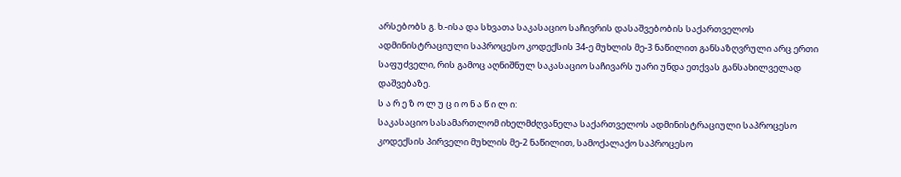არსებობს გ. ხ.-ისა და სხვათა საკასაციო საჩივრის დასაშვებობის საქართველოს ადმინისტრაციული საპროცესო კოდექსის 34-ე მუხლის მე-3 ნაწილით განსაზღვრული არც ერთი საფუძველი, რის გამოც აღნიშნულ საკასაციო საჩივარს უარი უნდა ეთქვას განსახილველად დაშვებაზე.
ს ა რ ე ზ ო ლ უ ც ი ო ნ ა წ ი ლ ი:
საკასაციო სასამართლომ იხელმძღვანელა საქართველოს ადმინისტრაციული საპროცესო კოდექსის პირველი მუხლის მე-2 ნაწილით, სამოქალაქო საპროცესო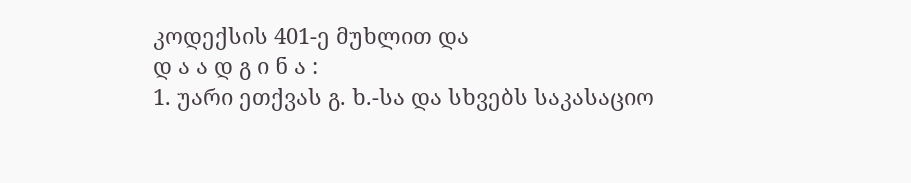კოდექსის 401-ე მუხლით და
დ ა ა დ გ ი ნ ა :
1. უარი ეთქვას გ. ხ.-სა და სხვებს საკასაციო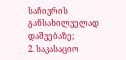საჩივრის განსახილველად დაშვებაზე;
2. საკასაციო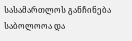სასამართლოს განჩინება საბოლოოა და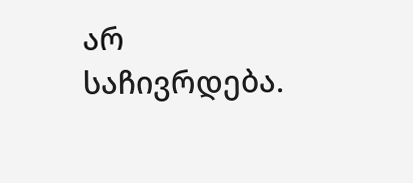არ საჩივრდება.